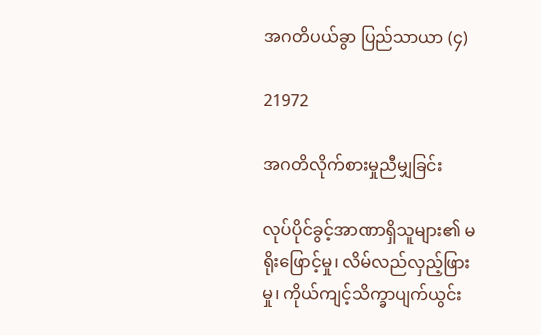အဂတိပယ်ခွာ ပြည်သာယာ (၄)

21972

အဂတိလိုက်စားမှုညီမျှခြင်း

လုပ်ပိုင်ခွင့်အာဏာရှိသူများ၏ မရိုးဖြောင့်မှု၊ လိမ်လည်လှည့်ဖြားမှု၊ ကိုယ်ကျင့်သိက္ခာပျက်ယွင်း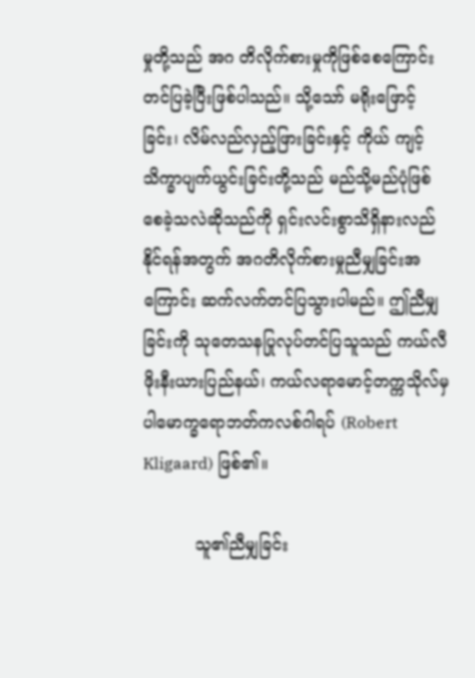မှုတို့သည် အဂ တိလိုက်စားမှုကိုဖြစ်စေကြောင်း တင်ပြခဲ့ပြီးဖြစ်ပါသည်။ သို့သော် မရိုးဖြောင့်ခြင်း၊ လိမ်လည်လှည့်ဖြားခြင်းနှင့် ကိုယ် ကျင့်သိက္ခာပျက်ယွင်းခြင်းတို့သည် မည်သို့မည်ပုံဖြစ်စေခဲ့သလဲဆိုသည်ကို ရှင်းလင်းစွာသိရှိနားလည်နိုင်ရန်အတွက် အဂတိလိုက်စားမှုညီမျှခြင်းအကြောင်း ဆက်လက်တင်ပြသွားပါမည်။ ဤညီမျှခြင်းကို သုတေသနပြုလုပ်တင်ပြသူသည် ကယ်လီဖိုးနီးယားပြည်နယ်၊ ကယ်လရာမောင့်တက္ကသိုလ်မှပါမောက္ခရောဘတ်ကလစ်ဂါရပ် (Robert Kligaard) ဖြစ်၏။

          သူ၏ညီမျှခြင်း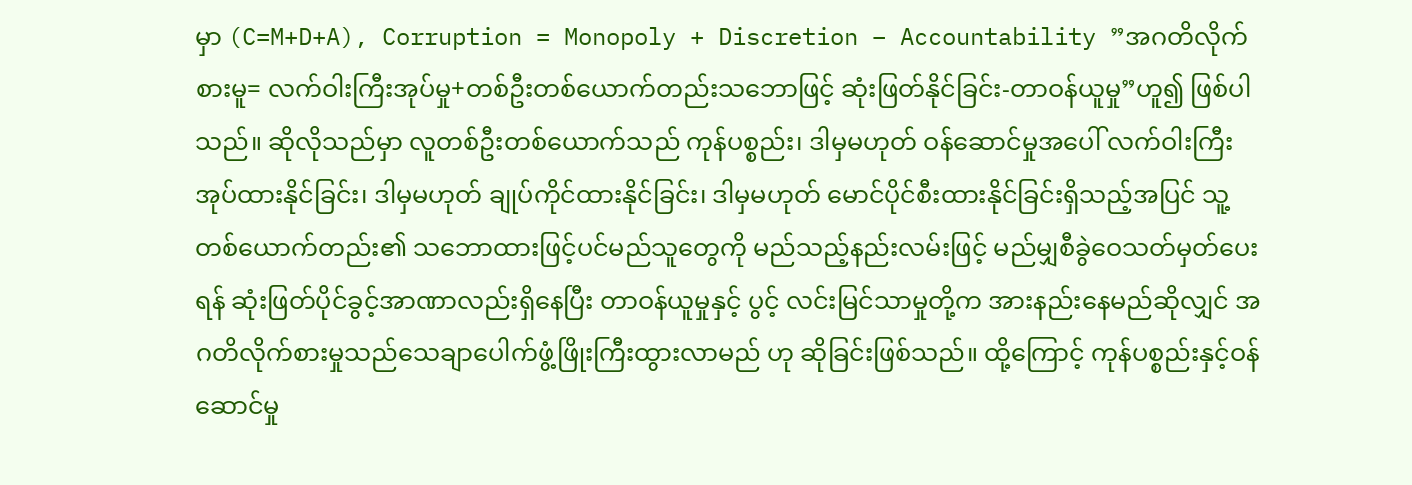မှာ (C=M+D+A), Corruption = Monopoly + Discretion – Accountability ”အဂတိလိုက် စားမူ= လက်ဝါးကြီးအုပ်မှု+တစ်ဦးတစ်ယောက်တည်းသဘောဖြင့် ဆုံးဖြတ်နိုင်ခြင်း-တာဝန်ယူမှု”ဟူ၍ ဖြစ်ပါသည်။ ဆိုလိုသည်မှာ လူတစ်ဦးတစ်ယောက်သည် ကုန်ပစ္စည်း၊ ဒါမှမဟုတ် ဝန်ဆောင်မှုအပေါ် လက်ဝါးကြီးအုပ်ထားနိုင်ခြင်း၊ ဒါမှမဟုတ် ချုပ်ကိုင်ထားနိုင်ခြင်း၊ ဒါမှမဟုတ် မောင်ပိုင်စီးထားနိုင်ခြင်းရှိသည့်အပြင် သူ့တစ်ယောက်တည်း၏ သဘောထားဖြင့်ပင်မည်သူတွေကို မည်သည့်နည်းလမ်းဖြင့် မည်မျှစီခွဲဝေသတ်မှတ်ပေးရန် ဆုံးဖြတ်ပိုင်ခွင့်အာဏာလည်းရှိနေပြီး တာဝန်ယူမှုနှင့် ပွင့် လင်းမြင်သာမှုတို့က အားနည်းနေမည်ဆိုလျှင် အဂတိလိုက်စားမှုသည်သေချာပေါက်ဖွံ့ဖြိုးကြီးထွားလာမည် ဟု ဆိုခြင်းဖြစ်သည်။ ထို့ကြောင့် ကုန်ပစ္စည်းနှင့်ဝန်ဆောင်မှု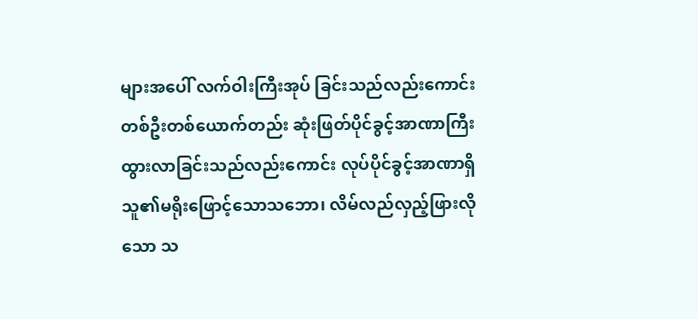များအပေါ် လက်ဝါးကြီးအုပ် ခြင်းသည်လည်းကောင်း တစ်ဦးတစ်ယောက်တည်း ဆုံးဖြတ်ပိုင်ခွင့်အာဏာကြီး ထွားလာခြင်းသည်လည်းကောင်း လုပ်ပိုင်ခွင့်အာဏာရှိ သူ၏မရိုးဖြောင့်သောသဘော၊ လိမ်လည်လှည့်ဖြားလိုသော သ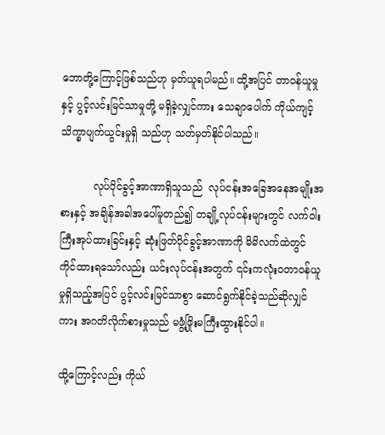ဘောတို့ကြောင့်ဖြစ်သည်ဟု မှတ်ယူရပါမည်။ ထို့အပြင် တာဝန်ယူမှုနှင့် ပွင့်လင်းမြင်သာမှုတို့ မရှိခဲ့လျှင်ကား သေချာပေါက် ကိုယ်ကျင့်သိက္ခာပျက်ယွင်းမှုရှိ သည်ဟု သတ်မှတ်နိုင်ပါသည်။

          လုပ်ပိုင်ခွင့်အာဏာရှိသူသည်  လုပ်ငန်းအခြေအနေအမျိုးအစားနှင့် အချိန်အခါအပေါ်မူတည်၍ တချို့လုပ်ငန်းများတွင် လက်ဝါးကြီးအုပ်ထားခြင်းနှင့် ဆုံးဖြတ်ပိုင်ခွင့်အာဏာကို မိမိလက်ထဲတွင် ကိုင်ထားရသော်လည်း ယင်းလုပ်ငန်းအတွက် ၎င်းကလုံးဝတာဝန်ယူမှုရှိသည့်အပြင် ပွင့်လင်းမြင်သာစွာ ဆောင်ရွက်နိုင်ခဲ့သည်ဆိုလျှင်ကား အဂတိလိုက်စားမှုသည် မဖွံ့ဖြိုးမကြီးထွားနိုင်ပါ။

ထို့ကြောင့်လည်း ကိုယ်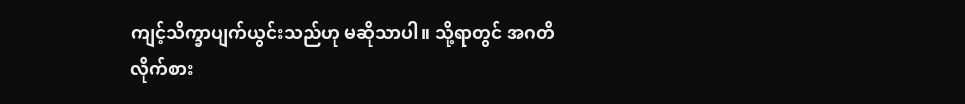ကျင့်သိက္ခာပျက်ယွင်းသည်ဟု မဆိုသာပါ။ သို့ရာတွင် အဂတိလိုက်စား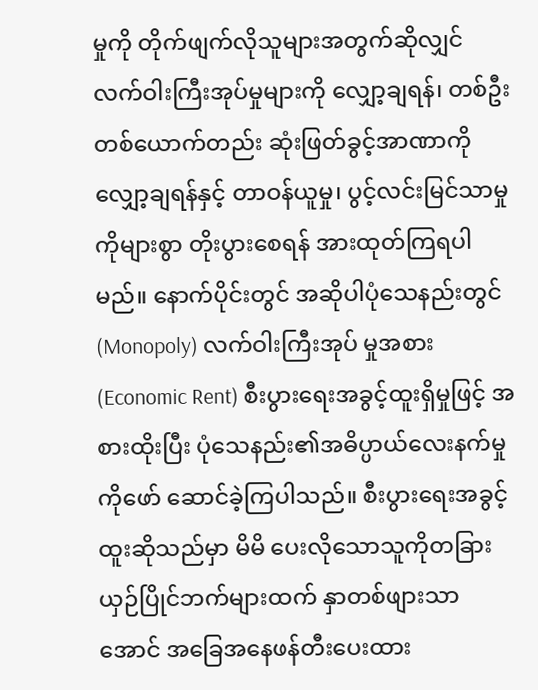မှုကို တိုက်ဖျက်လိုသူများအတွက်ဆိုလျှင် လက်ဝါးကြီးအုပ်မှုများကို လျှော့ချရန်၊ တစ်ဦးတစ်ယောက်တည်း ဆုံးဖြတ်ခွင့်အာဏာကို လျှော့ချရန်နှင့် တာဝန်ယူမှု၊ ပွင့်လင်းမြင်သာမှုကိုများစွာ တိုးပွားစေရန် အားထုတ်ကြရပါမည်။ နောက်ပိုင်းတွင် အဆိုပါပုံသေနည်းတွင် (Monopoly) လက်ဝါးကြီးအုပ် မှုအစား(Economic Rent) စီးပွားရေးအခွင့်ထူးရှိမှုဖြင့် အစားထိုးပြီး ပုံသေနည်း၏အဓိပ္ပာယ်လေးနက်မှု ကိုဖော် ဆောင်ခဲ့ကြပါသည်။ စီးပွားရေးအခွင့်ထူးဆိုသည်မှာ မိမိ ပေးလိုသောသူကိုတခြားယှဉ်ပြိုင်ဘက်များထက် နှာတစ်ဖျားသာအောင် အခြေအနေဖန်တီးပေးထား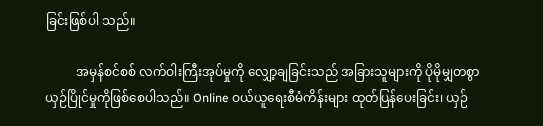ခြင်းဖြစ်ပါ သည်။

          အမှန်စင်စစ် လက်ဝါးကြီးအုပ်မှုကို လျှော့ချခြင်းသည် အခြားသူများကို ပိုမိုမျှတစွာယှဉ်ပြိုင်မှုကိုဖြစ်စေပါသည်။ Online ဝယ်ယူရေးစီမံကိန်းများ ထုတ်ပြန်ပေးခြင်း၊ ယှဉ်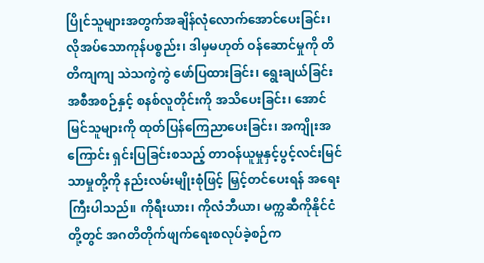ပြိုင်သူများအတွက်အချိန်လုံလောက်အောင်ပေးခြင်း၊ လိုအပ်သောကုန်ပစ္စည်း၊ ဒါမှမဟုတ် ဝန်ဆောင်မှုကို တိတိကျကျ သဲသကွဲကွဲ ဖော်ပြထားခြင်း၊ ရွေးချယ်ခြင်းအစီအစဉ်နှင့် စနစ်လူတိုင်းကို အသိပေးခြင်း၊ အောင်မြင်သူများကို ထုတ်ပြန်ကြေညာပေးခြင်း၊ အကျိုးအ ကြောင်း ရှင်းပြခြင်းစသည့် တာဝန်ယူမှုနှင့်ပွင့်လင်းမြင်သာမှုတို့ကို နည်းလမ်းမျိုးစုံဖြင့် မြှင့်တင်ပေးရန် အရေးကြီးပါသည်။ ကိုရီးယား၊ ကိုလံဘီယာ၊ မက္ကဆီကိုနိုင်ငံ တို့တွင် အဂတိတိုက်ဖျက်ရေးစလုပ်ခဲ့စဉ်က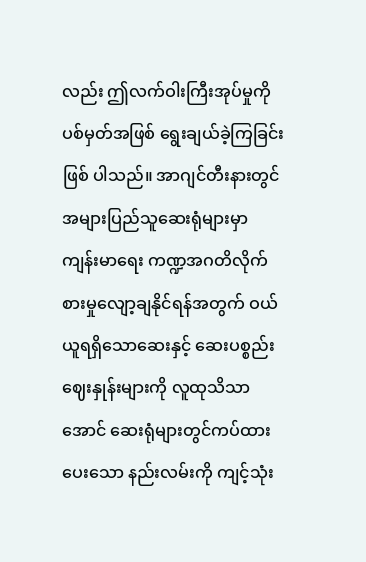လည်း ဤလက်ဝါးကြီးအုပ်မှုကို ပစ်မှတ်အဖြစ် ရွေးချယ်ခဲ့ကြခြင်းဖြစ် ပါသည်။ အာဂျင်တီးနားတွင် အများပြည်သူဆေးရုံများမှာ ကျန်းမာရေး ကဏ္ဍအဂတိလိုက်စားမှုလျော့ချနိုင်ရန်အတွက် ဝယ်ယူရရှိသောဆေးနှင့် ဆေးပစ္စည်းဈေးနှုန်းများကို လူထုသိသာအောင် ဆေးရုံများတွင်ကပ်ထားပေးသော နည်းလမ်းကို ကျင့်သုံး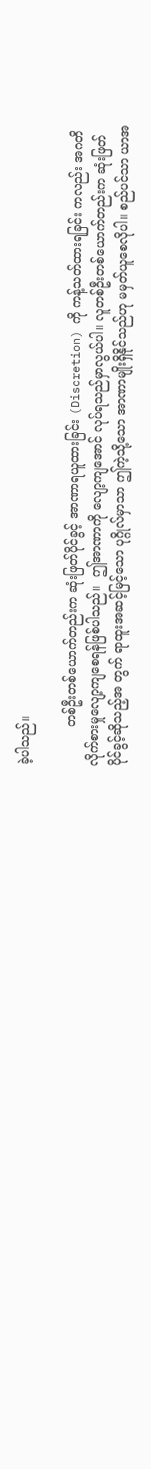ခဲ့ပါသည်။

          တစ်ဦးတစ်ယောက်တည်းက ဆုံးဖြတ်ပိုင်ခွင့် အာဏာရယူထားခြင်း (Discretion) ကို ကန့်သတ်ထားရခြင်း ကလည်း အဂတိလိုက်စားမှုလျော့ကျစေရန်ဖြစ်ပါသည်။  ဤအာဏာကို လျော့ကျအောင် လုပ်ရသည်မှာလွယ်ပါ။ လူတစ်ဦးတစ်ယောက်တည်းက ဆုံးဖြတ်ပိုင်ခွင့်ဆိုသည့်အ တွက် ရာထူးအဆင့်မြင့်သော ပုဂ္ဂိုလ်မှာသာ ဤကဲ့သို့သော အာဏာမျိုးရှိနိုင်သည်ဟု မမှတ်ယူစေလိုပါ။ စည်ပင်သာ ယာအ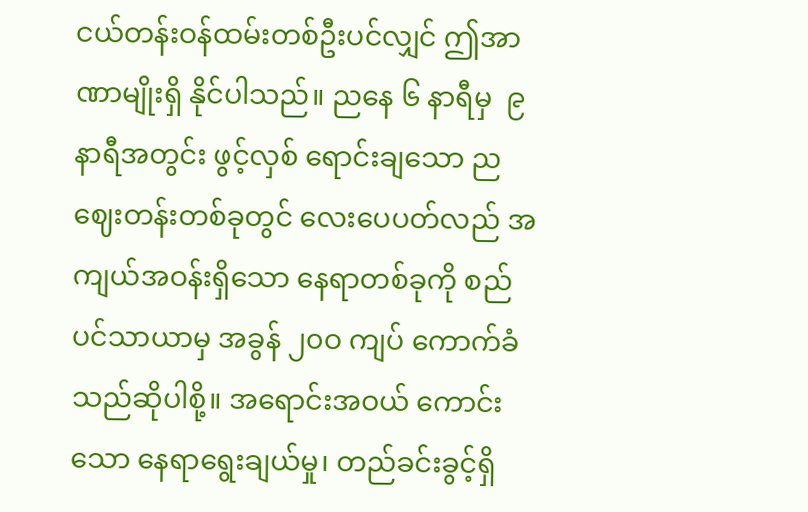ငယ်တန်းဝန်ထမ်းတစ်ဦးပင်လျှင် ဤအာဏာမျိုးရှိ နိုင်ပါသည်။ ညနေ ၆ နာရီမှ  ၉ နာရီအတွင်း ဖွင့်လှစ် ရောင်းချသော ညဈေးတန်းတစ်ခုတွင် လေးပေပတ်လည် အကျယ်အဝန်းရှိသော နေရာတစ်ခုကို စည်ပင်သာယာမှ အခွန် ၂၀ဝ ကျပ် ကောက်ခံသည်ဆိုပါစို့။ အရောင်းအဝယ် ကောင်းသော နေရာရွေးချယ်မှု၊ တည်ခင်းခွင့်ရှိ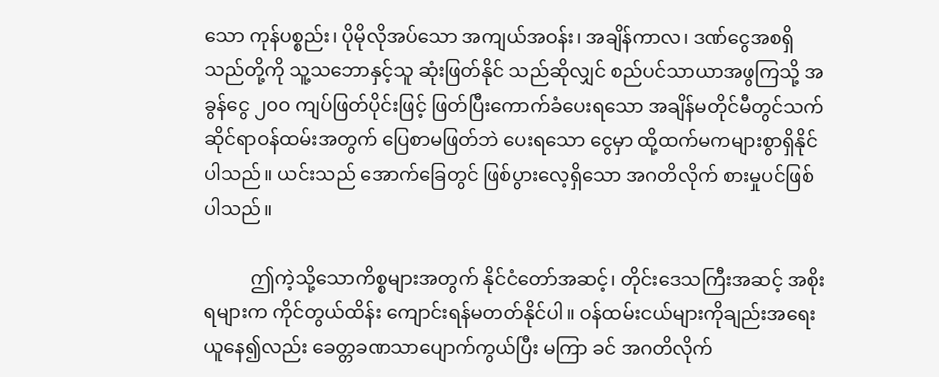သော ကုန်ပစ္စည်း၊ ပိုမိုလိုအပ်သော အကျယ်အဝန်း၊ အချိန်ကာလ၊ ဒဏ်ငွေအစရှိသည်တို့ကို သူ့သဘောနှင့်သူ ဆုံးဖြတ်နိုင် သည်ဆိုလျှင် စည်ပင်သာယာအဖွကြသို့ အခွန်ငွေ ၂၀ဝ ကျပ်ဖြတ်ပိုင်းဖြင့် ဖြတ်ပြီးကောက်ခံပေးရသော အချိန်မတိုင်မီတွင်သက်ဆိုင်ရာဝန်ထမ်းအတွက် ပြေစာမဖြတ်ဘဲ ပေးရသော ငွေမှာ ထို့ထက်မကများစွာရှိနိုင်ပါသည်။ ယင်းသည် အောက်ခြေတွင် ဖြစ်ပွားလေ့ရှိသော အဂတိလိုက် စားမှုပင်ဖြစ်ပါသည်။

          ဤကဲ့သို့သောကိစ္စများအတွက် နိုင်ငံတော်အဆင့်၊ တိုင်းဒေသကြီးအဆင့် အစိုးရများက ကိုင်တွယ်ထိန်း ကျောင်းရန်မတတ်နိုင်ပါ။ ဝန်ထမ်းငယ်များကိုချည်းအရေးယူနေ၍လည်း ခေတ္တခဏသာပျောက်ကွယ်ပြီး မကြာ ခင် အဂတိလိုက်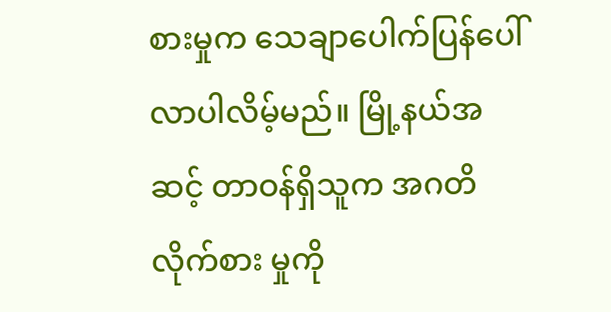စားမှုက သေချာပေါက်ပြန်ပေါ်လာပါလိမ့်မည်။ မြို့နယ်အဆင့် တာဝန်ရှိသူက အဂတိလိုက်စား မှုကို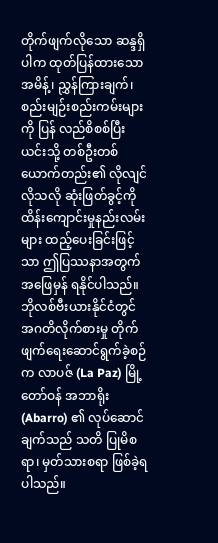တိုက်ဖျက်လိုသော ဆန္ဒရှိပါက ထုတ်ပြန်ထားသော အမိန့်၊ ညွှန်ကြားချက်၊ စည်းမျဉ်းစည်းကမ်းများကို ပြန် လည်စိစစ်ပြီး ယင်းသို့ တစ်ဦးတစ်ယောက်တည်း၏ လိုလျင်လိုသလို ဆုံးဖြတ်ခွင့်ကို ထိန်းကျောင်းမှုနည်းလမ်း များ ထည့်ပေးခြင်းဖြင့်သာ ဤပြဿနာအတွက် အဖြေမှန် ရနိုင်ပါသည်။ ဘိုလစ်ဗီးယားနိုင်ငံတွင် အဂတိလိုက်စားမှု တိုက် ဖျက်ရေးဆောင်ရွက်ခဲ့စဉ်က လာပဇ် (La Paz) မြို့တော်ဝန် အဘာရိုး (Abarro) ၏ လုပ်ဆောင်ချက်သည် သတိ ပြုမိစရာ၊ မှတ်သားစရာ ဖြစ်ခဲ့ရပါသည်။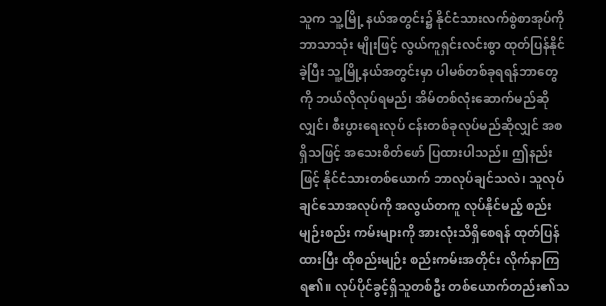သူက သူ့မြို့ နယ်အတွင်း၌ နိုင်ငံသားလက်စွဲစာအုပ်ကို ဘာသာသုံး မျိုးဖြင့် လွယ်ကူရှင်းလင်းစွာ ထုတ်ပြန်နိုင်ခဲ့ပြီး သူ့မြို့နယ်အတွင်းမှာ ပါမစ်တစ်ခုရရန်ဘာတွေကို ဘယ်လိုလုပ်ရမည်၊ အိမ်တစ်လုံးဆောက်မည်ဆိုလျှင်၊ စီးပွားရေးလုပ် ငန်းတစ်ခုလုပ်မည်ဆိုလျှင် အစရှိသဖြင့် အသေးစိတ်ဖော် ပြထားပါသည်။ ဤနည်းဖြင့် နိုင်ငံသားတစ်ယောက် ဘာလုပ်ချင်သလဲ၊ သူလုပ်ချင်သောအလုပ်ကို အလွယ်တကူ လုပ်နိုင်မည့် စည်းမျဉ်းစည်း ကမ်းများကို အားလုံးသိရှိစေရန် ထုတ်ပြန်ထားပြီး ထိုစည်းမျဉ်း စည်းကမ်းအတိုင်း လိုက်နာကြရ၏။ လုပ်ပိုင်ခွင့်ရှိသူတစ်ဦး တစ်ယောက်တည်း၏သ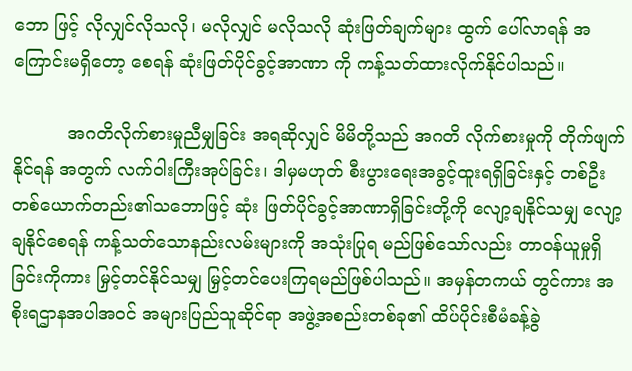ဘော ဖြင့် လိုလျှင်လိုသလို၊ မလိုလျှင် မလိုသလို ဆုံးဖြတ်ချက်များ ထွက် ပေါ်လာရန် အကြောင်းမရှိတော့ စေရန် ဆုံးဖြတ်ပိုင်ခွင့်အာဏာ ကို ကန့်သတ်ထားလိုက်နိုင်ပါသည်။

          အဂတိလိုက်စားမှုညီမျှခြင်း အရဆိုလျှင် မိမိတို့သည် အဂတိ လိုက်စားမှုကို တိုက်ဖျက်နိုင်ရန် အတွက် လက်ဝါးကြီးအုပ်ခြင်း၊ ဒါမှမဟုတ် စီးပွားရေးအခွင့်ထူးရရှိခြင်းနှင့် တစ်ဦးတစ်ယောက်တည်း၏သဘောဖြင့် ဆုံး ဖြတ်ပိုင်ခွင့်အာဏာရှိခြင်းတို့ကို လျော့ချနိုင်သမျှ လျော့ချနိုင်စေရန် ကန့်သတ်သောနည်းလမ်းများကို အသုံးပြုရ မည်ဖြစ်သော်လည်း တာဝန်ယူမှုရှိခြင်းကိုကား မြှင့်တင်နိုင်သမျှ မြှင့်တင်ပေးကြရမည်ဖြစ်ပါသည်။ အမှန်တကယ် တွင်ကား အစိုးရဌာနအပါအဝင် အများပြည်သူဆိုင်ရာ အဖွဲ့အစည်းတစ်ခု၏ ထိပ်ပိုင်းစီမံခန့်ခွဲ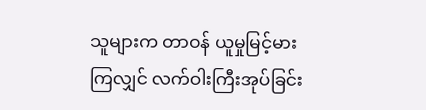သူများက တာဝန် ယူမှုမြင့်မားကြလျှင် လက်ဝါးကြီးအုပ်ခြင်း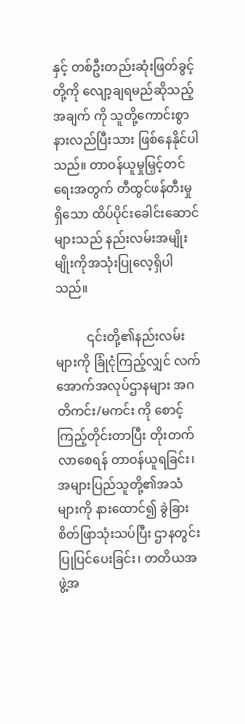နှင့် တစ်ဦးတည်းဆုံးဖြတ်ခွင့်တို့ကို လျော့ချရမည်ဆိုသည့်အချက် ကို သူတို့ကောင်းစွာ နားလည်ပြီးသား ဖြစ်နေနိုင်ပါသည်။ တာဝန်ယူမှုမြှင့်တင်ရေးအတွက် တီထွင်ဖန်တီးမှုရှိသော ထိပ်ပိုင်းခေါင်းဆောင်များသည် နည်းလမ်းအမျိုးမျိုးကိုအသုံးပြုလေ့ရှိပါသည်။

          ၎င်းတို့၏နည်းလမ်းများကို ခြုံငုံကြည့်လျှင် လက်အောက်အလုပ်ဌာနများ အဂတိကင်း/မကင်း ကို စောင့်ကြည့်တိုင်းတာပြီး တိုးတက်လာစေရန် တာဝန်ယူရခြင်း၊ အများပြည်သူတို့၏အသံများကို နားထောင်၍ ခွဲခြားစိတ်ဖြာသုံးသပ်ပြီး ဌာနတွင်းပြုပြင်ပေးခြင်း၊ တတိယအဖွဲ့အ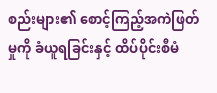စည်းများ၏ စောင့်ကြည့်အကဲဖြတ်မှုကို ခံယူရခြင်းနှင့် ထိပ်ပိုင်းစီမံ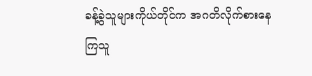ခန့်ခွဲသူများကိုယ်တိုင်က အဂတိလိုက်စားနေကြသူ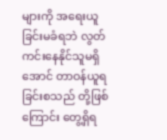များကို အရေးယူခြင်းမခံရဘဲ လွတ်ကင်းနေနိုင်သူမရှိအောင် တာဝန်ယူရခြင်းစသည် တို့ဖြစ်ကြောင်း တွေ့ရှိရ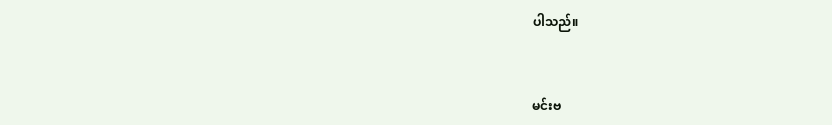ပါသည်။



မင်းဗ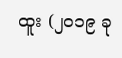ထူး (၂၀၁၉ ခု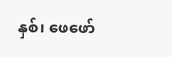နှစ်၊ ဖေဖော်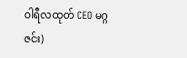ဝါရီလထုတ် CEO မဂ္ဂဇင်း)